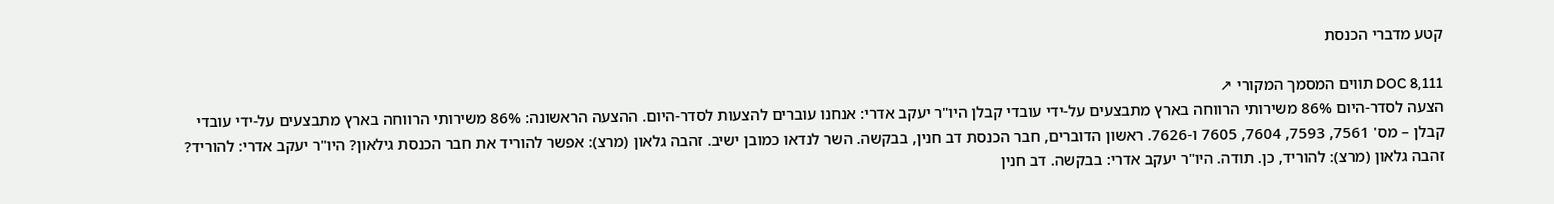קטע מדברי הכנסת

DOC 8,111 תווים המסמך המקורי ↗
הצעה לסדר-היום 86% משירותי הרווחה בארץ מתבצעים על-ידי עובדי קבלן היו"ר יעקב אדרי: אנחנו עוברים להצעות לסדר-היום. ההצעה הראשונה: 86% משירותי הרווחה בארץ מתבצעים על-ידי עובדי קבלן – מס' 7561, 7593, 7604, 7605 ו-7626. ראשון הדוברים, חבר הכנסת דב חנין, בבקשה. השר לנדאו כמובן ישיב. זהבה גלאון (מרצ): אפשר להוריד את חבר הכנסת גילאון? היו"ר יעקב אדרי: להוריד? זהבה גלאון (מרצ): להוריד, כן. תודה. היו"ר יעקב אדרי: בבקשה. דב חנין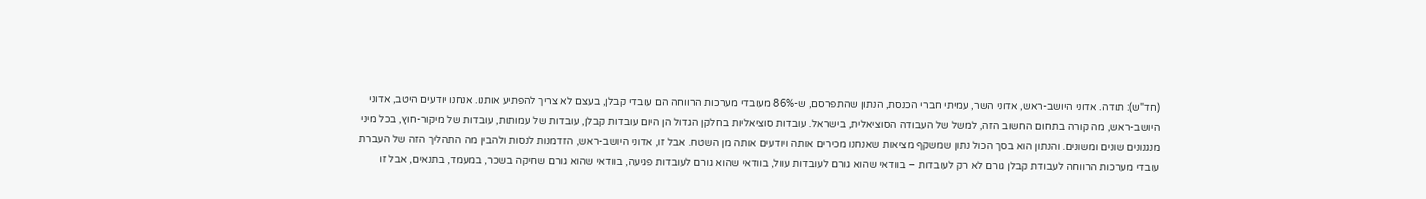(חד"ש): תודה. אדוני היושב-ראש, אדוני השר, עמיתי חברי הכנסת, הנתון שהתפרסם, ש-86% מעובדי מערכות הרווחה הם עובדי קבלן, בעצם לא צריך להפתיע אותנו. אנחנו יודעים היטב, אדוני היושב-ראש, מה קורה בתחום החשוב הזה, למשל של העבודה הסוציאלית, בישראל. עובדות סוציאליות בחלקן הגדול הן היום עובדות קבלן, עובדות של עמותות, עובדות של מיקור-חוץ, בכל מיני מנגנונים שונים ומשונים. והנתון הוא בסך הכול נתון שמשקף מציאות שאנחנו מכירים אותה ויודעים אותה מן השטח. אבל זו, אדוני היושב-ראש, הזדמנות לנסות ולהבין מה התהליך הזה של העברת עובדי מערכות הרווחה לעבודת קבלן גורם לא רק לעובדות – בוודאי שהוא גורם לעובדות עוול, בוודאי שהוא גורם לעובדות פגיעה, בוודאי שהוא גורם שחיקה בשכר, במעמד, בתנאים, אבל זו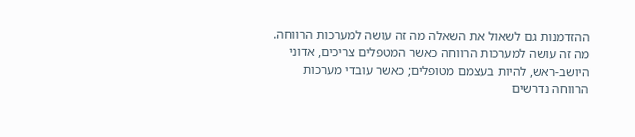ההזדמנות גם לשאול את השאלה מה זה עושה למערכות הרווחה. מה זה עושה למערכות הרווחה כאשר המטפלים צריכים, אדוני היושב-ראש, להיות בעצמם מטופלים; כאשר עובדי מערכות הרווחה נדרשים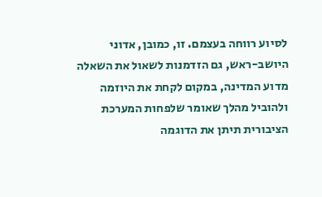לסיוע רווחה בעצמם. זו, כמובן, אדוני היושב-ראש, גם הזדמנות לשאול את השאלה מדוע המדינה, במקום לקחת את היוזמה ולהוביל מהלך שאומר שלפחות המערכת הציבורית תיתן את הדוגמה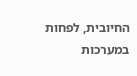החיובית, לפחות במערכות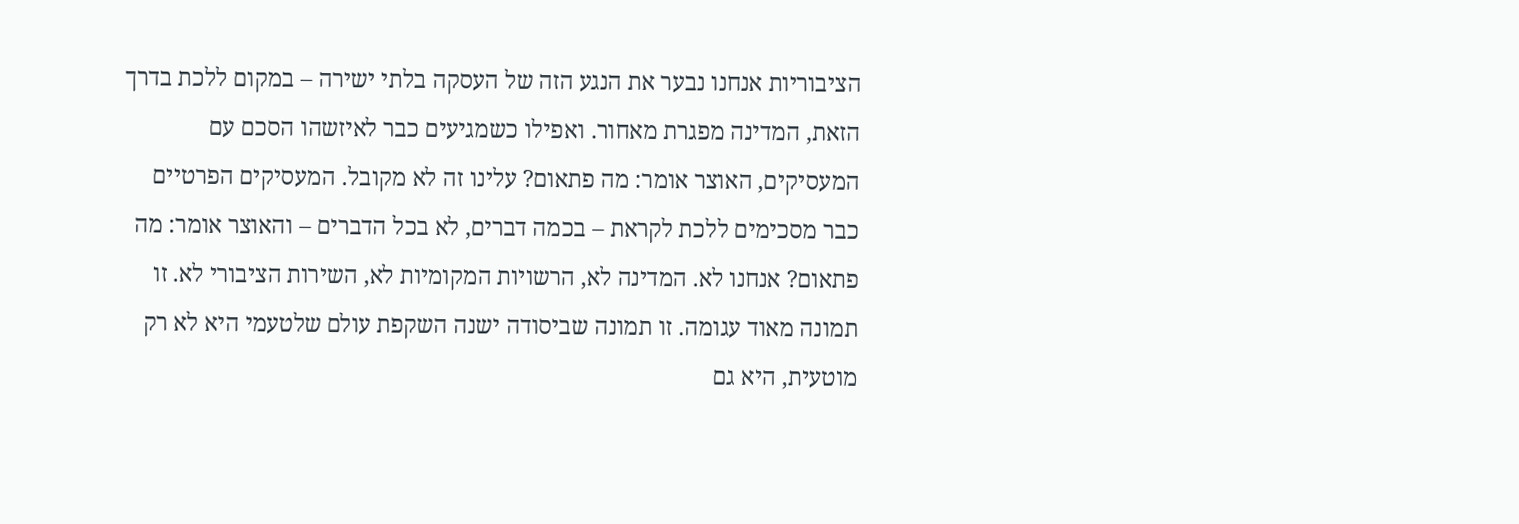הציבוריות אנחנו נבער את הנגע הזה של העסקה בלתי ישירה – במקום ללכת בדרך הזאת, המדינה מפגרת מאחור. ואפילו כשמגיעים כבר לאיזשהו הסכם עם המעסיקים, האוצר אומר: מה פתאום? עלינו זה לא מקובל. המעסיקים הפרטיים כבר מסכימים ללכת לקראת – בכמה דברים, לא בכל הדברים – והאוצר אומר: מה פתאום? אנחנו לא. המדינה לא, הרשויות המקומיות לא, השירות הציבורי לא. זו תמונה מאוד עגומה. זו תמונה שביסודה ישנה השקפת עולם שלטעמי היא לא רק מוטעית, היא גם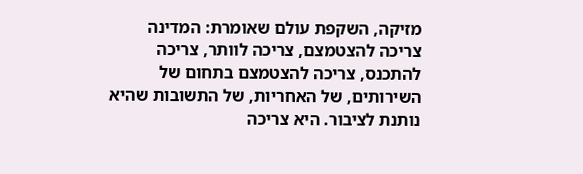מזיקה, השקפת עולם שאומרת: המדינה צריכה להצטמצם, צריכה לוותר, צריכה להתכנס, צריכה להצטמצם בתחום של השירותים, של האחריות, של התשובות שהיא נותנת לציבור. היא צריכה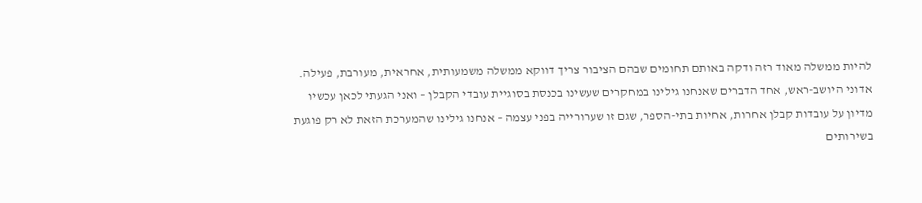להיות ממשלה מאוד רזה ודקה באותם תחומים שבהם הציבור צריך דווקא ממשלה משמעותית, אחראית, מעורבת, פעילה. אדוני היושב-ראש, אחד הדברים שאנחנו גילינו במחקרים שעשינו בכנסת בסוגיית עובדי הקבלן – ואני הגעתי לכאן עכשיו מדיון על עובדות קבלן אחרות, אחיות בתי-הספר, שגם זו שערורייה בפני עצמה – אנחנו גילינו שהמערכת הזאת לא רק פוגעת בשירותים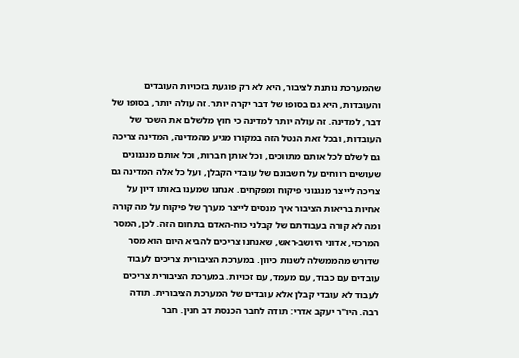שהמערכת נותנת לציבור, היא לא רק פוגעת בזכויות העובדים והעובדות, היא גם בסופו של דבר יקרה יותר. זה עולה יותר, בסופו של דבר, למדינה. זה עולה יותר למדינה כי חוץ מלשלם את השכר של העובדות, ובכל זאת הנטל הזה במקורו מגיע מהמדינה, המדינה צריכה גם לשלם לכל אותם מתווכים, וכל אותן חברות, וכל אותם מנגנונים שעושים רווחים על חשבונם של עובדי הקבלן, ועל כל אלה המדינה גם צריכה לייצר מנגנוני פיקוח ומפקחים. אנחנו שמענו באותו דיון על אחיות בריאות הציבור איך מנסים לייצר מערך של פיקוח על מה קורה ומה לא קורה בעבודתם של קבלני כוח-האדם בתחום הזה. לכן, המסר המרכזי, אדוני היושב-ראש, שאנחנו צריכים להביא היום הוא מסר שדורש מהממשלה לשנות כיוון. במערכת הציבורית צריכים לעבוד עובדים עם כבוד, עם מעמד, עם זכויות. במערכת הציבורית צריכים לעבוד לא עובדי קבלן אלא עובדים של המערכת הציבורית. תודה רבה. היו"ר יעקב אדרי: תודה לחבר הכנסת דב חנין. חבר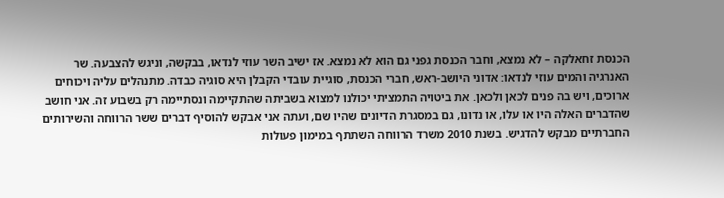הכנסת זחאלקה – לא נמצא, וחבר הכנסת גפני גם הוא לא נמצא. אז ישיב השר עוזי לנדאו, בבקשה, וניגש להצבעה. שר האנרגיה והמים עוזי לנדאו: אדוני היושב-ראש, חברי הכנסת, סוגיית עובדי הקבלן היא סוגיה כבדה. מתנהלים עליה ויכוחים ארוכים, ויש בה פנים לכאן ולכאן. את ביטויה התמציתי יכולנו למצוא בשביתה שהתקיימה ונסתיימה רק בשבוע זה. אני חושב שהדברים האלה היו או עלו, או נדונו, גם במסגרת הדיונים שהיו שם, ועתה אני אבקש להוסיף דברים ששר הרווחה והשירותים החברתיים מבקש להדגיש. בשנת 2010 משרד הרווחה השתתף במימון פעולות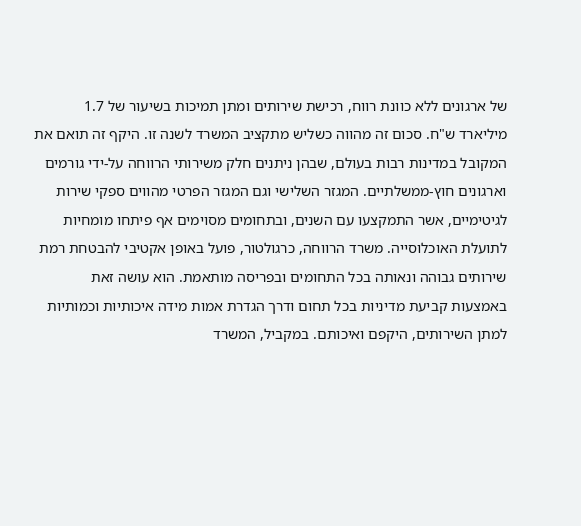של ארגונים ללא כוונת רווח, רכישת שירותים ומתן תמיכות בשיעור של 1.7 מיליארד ש"ח. סכום זה מהווה כשליש מתקציב המשרד לשנה זו. היקף זה תואם את המקובל במדינות רבות בעולם, שבהן ניתנים חלק משירותי הרווחה על-ידי גורמים וארגונים חוץ-ממשלתיים. המגזר השלישי וגם המגזר הפרטי מהווים ספקי שירות לגיטימיים, אשר התמקצעו עם השנים, ובתחומים מסוימים אף פיתחו מומחיות לתועלת האוכלוסייה. משרד הרווחה, כרגולטור, פועל באופן אקטיבי להבטחת רמת שירותים גבוהה ונאותה בכל התחומים ובפריסה מותאמת. הוא עושה זאת באמצעות קביעת מדיניות בכל תחום ודרך הגדרת אמות מידה איכותיות וכמותיות למתן השירותים, היקפם ואיכותם. במקביל, המשרד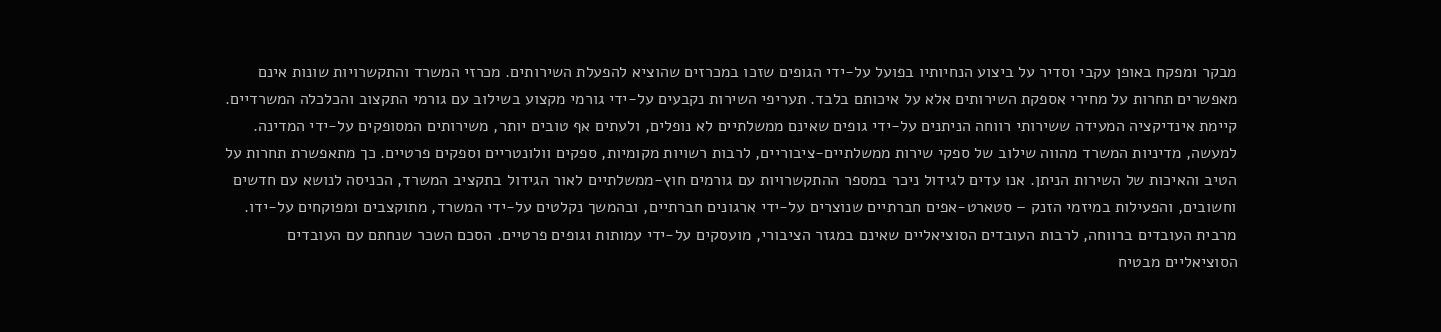מבקר ומפקח באופן עקבי וסדיר על ביצוע הנחיותיו בפועל על-ידי הגופים שזכו במכרזים שהוציא להפעלת השירותים. מכרזי המשרד והתקשרויות שונות אינם מאפשרים תחרות על מחירי אספקת השירותים אלא על איכותם בלבד. תעריפי השירות נקבעים על-ידי גורמי מקצוע בשילוב עם גורמי התקצוב והכלכלה המשרדיים. קיימת אינדיקציה המעידה ששירותי רווחה הניתנים על-ידי גופים שאינם ממשלתיים לא נופלים, ולעתים אף טובים יותר, משירותים המסופקים על-ידי המדינה. למעשה, מדיניות המשרד מהווה שילוב של ספקי שירות ממשלתיים-ציבוריים, לרבות רשויות מקומיות, ספקים וולונטריים וספקים פרטיים. כך מתאפשרת תחרות על הטיב והאיכות של השירות הניתן. אנו עדים לגידול ניכר במספר ההתקשרויות עם גורמים חוץ-ממשלתיים לאור הגידול בתקציב המשרד, הכניסה לנושא עם חדשים וחשובים, והפעילות במיזמי הזנק – סטארט-אפים חברתיים שנוצרים על-ידי ארגונים חברתיים, ובהמשך נקלטים על-ידי המשרד, מתוקצבים ומפוקחים על-ידו. מרבית העובדים ברווחה, לרבות העובדים הסוציאליים שאינם במגזר הציבורי, מועסקים על-ידי עמותות וגופים פרטיים. הסכם השכר שנחתם עם העובדים הסוציאליים מבטיח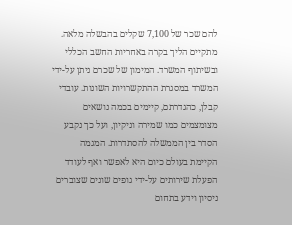להם שכר של 7,100 שקלים בהבשלה מלאה. מתקיים הליך בקרה באחריות החשב הכללי ובשיתוף המשרד. המימון של שכרם ניתן על-ידי המשרד במסגרת ההתקשרויות השונות. עובדי קבלן, כהגדרתם, קיימים בכמה נושאים מצומצמים כמו שמירה וניקיון, ועל כך נקבע הסדר בין הממשלה להסתדרות. המגמה הקיימת בעולם כיום היא לאפשר ואף לעודד הפעלת שירותים על-ידי גופים שונים שצוברים ניסיון וידע בתחום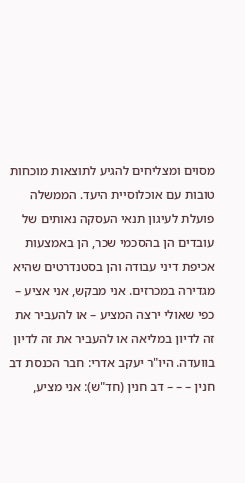מסוים ומצליחים להגיע לתוצאות מוכחות טובות עם אוכלוסיית היעד. הממשלה פועלת לעיגון תנאי העסקה נאותים של עובדים הן בהסכמי שכר, הן באמצעות אכיפת דיני עבודה והן בסטנדרטים שהיא מגדירה במכרזים. אני מבקש, אני אציע – כפי שאולי ירצה המציע – או להעביר את זה לדיון במליאה או להעביר את זה לדיון בוועדה. היו"ר יעקב אדרי: חבר הכנסת דב חנין – – – דב חנין (חד"ש): אני מציע,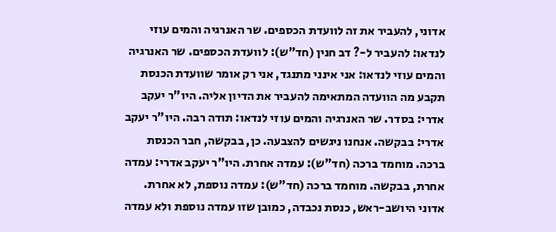אדוני, להעביר את זה לוועדת הכספים. שר האנרגיה והמים עוזי לנדאו: להעביר ל-? דב חנין (חד"ש): לוועדת הכספים. שר האנרגיה והמים עוזי לנדאו: אני אינני מתנגד, אני רק אומר שוועדת הכנסת תקבע מה הוועדה המתאימה להעביר את הדיון אליה. היו"ר יעקב אדרי: בסדר. שר האנרגיה והמים עוזי לנדאו: תודה רבה. היו"ר יעקב אדרי: בבקשה. אנחנו ניגשים להצבעה. כן, בבקשה, חבר הכנסת ברכה. מוחמד ברכה (חד"ש): עמדה אחרת. היו"ר יעקב אדרי: עמדה אחרת, בבקשה. מוחמד ברכה (חד"ש): עמדה נוספת, לא אחרת. אדוני היושב-ראש, כנסת נכבדה, כמובן שזו עמדה נוספת ולא עמדה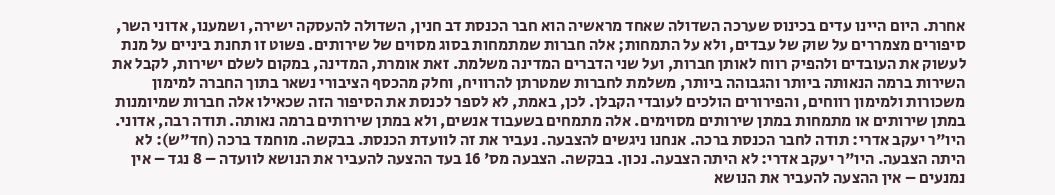אחרת. היום היינו עדים בכינוס שערכה השדולה שאחד מראשיה הוא חבר הכנסת דב חנין, השדולה להעסקה ישירה, ושמענו, אדוני השר, סיפורים מצמררים על שוק של עבדים, ולא על התמחות; אלה חברות שמתמחות בסוג מסוים של שירותים. פשוט זו תחנת ביניים על מנת לעשוק את העובדים ולהפיק רווח לאותן חברות, ועל שני הדברים המדינה משלמת. זאת אומרת, המדינה, במקום לשלם ישירות, לקבל את השירות ברמה הנאותה ביותר והגבוהה ביותר, משלמת לחברות שמטרתן להרוויח, וחלק מהכסף הציבורי נשאר בתוך החברה למימון משכורות ולמימון רווחים, והפירורים הולכים לעובדי הקבלן. לכן, באמת, לא לספר לכנסת את הסיפור הזה שכאילו אלה חברות שמיומנות במתן שירותים או מתמחות במתן שירותים מסוימים. אלה מתמחים בשעבוד אנשים, ולא במתן שירותים ברמה נאותה. תודה רבה, אדוני. היו"ר יעקב אדרי: תודה לחבר הכנסת ברכה. אנחנו ניגשים להצבעה. נעביר את זה לוועדת הכנסת. בבקשה. מוחמד ברכה (חד"ש): לא היתה הצבעה. היו"ר יעקב אדרי: לא היתה הצבעה. נכון. בבקשה. הצבעה מס' 16 בעד ההצעה להעביר את הנושא לוועדה – 8 נגד – אין נמנעים – אין ההצעה להעביר את הנושא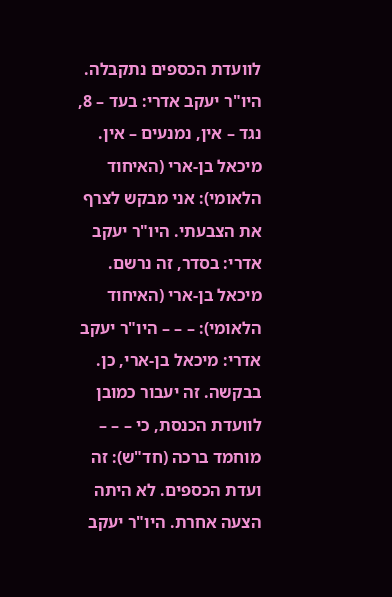לוועדת הכספים נתקבלה. היו"ר יעקב אדרי: בעד – 8, נגד – אין, נמנעים – אין. מיכאל בן-ארי (האיחוד הלאומי): אני מבקש לצרף את הצבעתי. היו"ר יעקב אדרי: בסדר, זה נרשם. מיכאל בן-ארי (האיחוד הלאומי): – – – היו"ר יעקב אדרי: מיכאל בן-ארי, כן. בבקשה. זה יעבור כמובן לוועדת הכנסת, כי – – – מוחמד ברכה (חד"ש): זה ועדת הכספים. לא היתה הצעה אחרת. היו"ר יעקב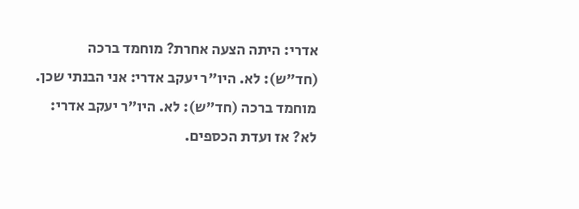אדרי: היתה הצעה אחרת? מוחמד ברכה (חד"ש): לא. היו"ר יעקב אדרי: אני הבנתי שכן. מוחמד ברכה (חד"ש): לא. היו"ר יעקב אדרי: לא? אז ועדת הכספים.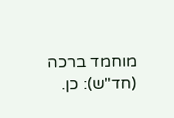מוחמד ברכה (חד"ש): כן.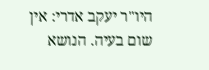היו"ר יעקב אדרי: אין שום בעיה. הנושא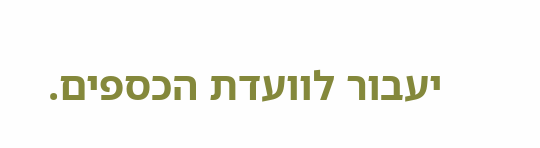יעבור לוועדת הכספים.